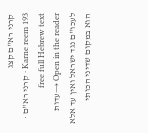קרני רא"ם קצג
Karne reem 193 · קרני רא"ם · free full Hebrew text
Open in the reader →עדות לעכו"ם נגד ישראל ואין עד אלא הוא במקום שדיני הכותי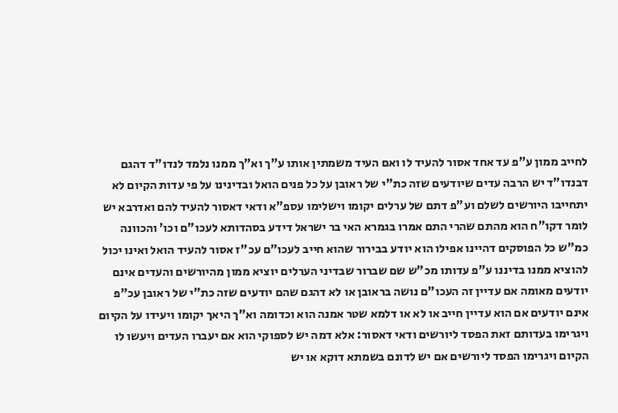לחייב ממון ע"פ עד אחד אסור להעיד לו ואם העיד משמתין אותו ע"ך וא"ך ממנו נלמד לנדו"ד דהגם דבנדו"ד יש הרבה עדים שיודעים שזה כת"י של ראובן על כל פנים הואל ובדינינו על פי עדות הקיום לא יתחייבו היורשים לשלם וע"פ דתם של ערלים יקומו וישלימו עספ"א ודאי דאסור להעיד להם ואדרבא יש לומר דקו"ח הוא מהתם שהרי התם אמרו בגמרא האי בר ישראל דידע בסהדותא לעכו"ם וכו' והכוונה כמ"ש כל הפוסקים דהיינו אפילו הוא יודע בבירור שהוא חייב לעכו"ם עכ"ז אסור להעיד הואל ואינו יכול להוציא ממנו בדיננו ע"פ עדותו מכ"ש שם שברור שבדיני הערלים יוציא ממון מהיורשים והעדים אינם יודעים מאומה אם עדיין זה העכו"ם נושה בראובן או לא דהגם שהם יודעים שזה כת"י של ראובן עכ"פ אינם יודעים אם הוא עדיין חייב או לא או דלמא שטר אמנה הוא וכדומה וא"ך היאך יקומו ויעידו על הקיום ויגרימו בעדותם זאת הפסד ליורשים ודאי דאסור: אלא דמה יש לספוקי הוא אם יעברו העדים ויעשו לו הקיום ויגרימו הפסד ליורשים אם יש לדונם בשמתא דוקא או יש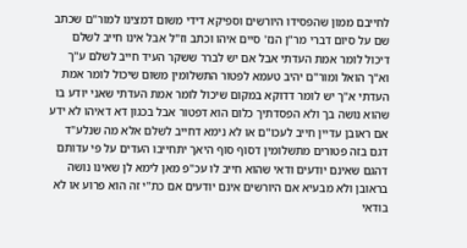לחייבם ממון שהפסידו היורשים וספיקא דידי משום דמצינו למור"ם שכתב שם על סיום דברי מר"ן הנז' סיים איהו וכתב וז"ל אבל אינו חייב לשלם דיכול לומר אמת העדתי אבל אם יש לברר ששקר העיד חייב לשלם ע"ך וא"ך הואל ומור"ם יהיב טעמא לפטור התשלומין משום שיכול לומר אמת העדתי א"ך יש לומר דדוקא במקום שיכול לומר אמת העדתי שאני יודע בו שהוא נושה בך ולא הפסדתיך כלום הוא דפטור אבל בכגון דא דאיהו לא ידע אם ראובן עדיין חייב לעכו"ם או לא נימא דחייב לשלם אלא מה שנלע"ד דגם בזה פטורים מתשלומין דסוף סוף היאך יתחייבו העדים על פי עדותם דהגם שאינם יודעים ודאי שהוא חייב לו עכ"פ מאן לימא לן שאינו נושה בראובן ולא מבעיא אם היורשים אינם יודעים אם כת"י זה הוא פרוע או לא בודאי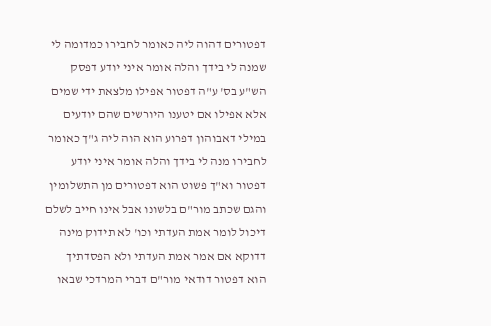דפטורים דהוה ליה כאומר לחבירו כמדומה לי שמנה לי בידך והלה אומר איני יודע דפסק הש"ע בס' ע"ה דפטור אפילו מלצאת ידי שמים אלא אפילו אם יטענו היורשים שהם יודעים במילי דאבוהון דפרוע הוא הוה ליה ג"ך כאומר לחבירו מנה לי בידך והלה אומר איני יודע דפטור וא"ך פשוט הוא דפטורים מן התשלומין והגם שכתב מור"ם בלשונו אבל אינו חייב לשלם דיכול לומר אמת העדתי וכו' לא תידוק מינה דדוקא אם אמר אמת העדתי ולא הפסדתיך הוא דפטור דודאי מור"ם דברי המרדכי שבאו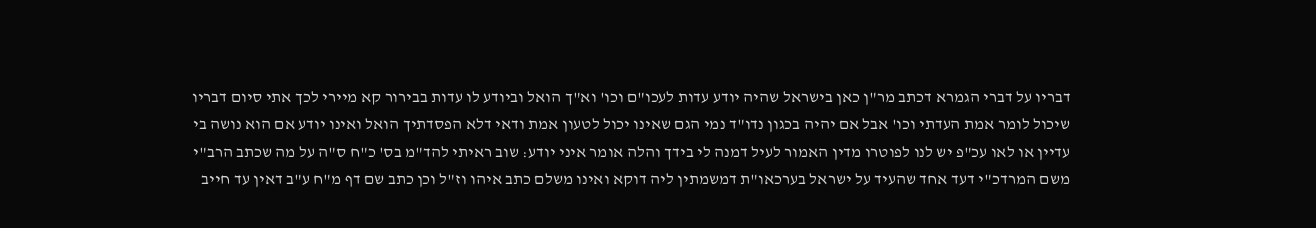דבריו על דברי הגמרא דכתב מר"ן כאן בישראל שהיה יודע עדות לעכו"ם וכו' וא"ך הואל וביודע לו עדות בבירור קא מיירי לכך אתי סיום דבריו שיכול לומר אמת העדתי וכו' אבל אם יהיה בכגון נדו"ד נמי הגם שאינו יכול לטעון אמת ודאי דלא הפסדתיך הואל ואינו יודע אם הוא נושה בי עדיין או לאו עכ"פ יש לנו לפוטרו מדין האמור לעיל דמנה לי בידך והלה אומר איני יודע: שוב ראיתי להד"מ בס' כ"ח ס"ה על מה שכתב הרב"י משם המרדכ"י דעד אחד שהעיד על ישראל בערכאו"ת דמשמתין ליה דוקא ואינו משלם כתב איהו וז"ל וכן כתב שם דף מ"ח ע"ב דאין עד חייב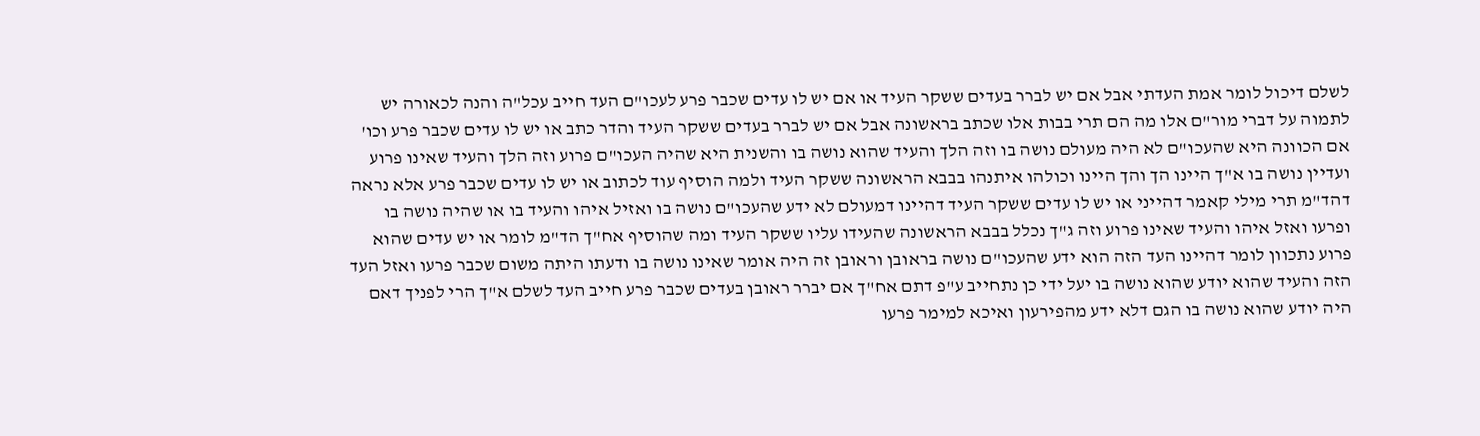לשלם דיכול לומר אמת העדתי אבל אם יש לברר בעדים ששקר העיד או אם יש לו עדים שכבר פרע לעכו"ם העד חייב עכל"ה והנה לכאורה יש לתמוה על דברי מור"ם אלו מה הם תרי בבות אלו שכתב בראשונה אבל אם יש לברר בעדים ששקר העיד והדר כתב או יש לו עדים שכבר פרע וכו' אם הכוונה היא שהעכו"ם לא היה מעולם נושה בו וזה הלך והעיד שהוא נושה בו והשנית היא שהיה העכו"ם פרוע וזה הלך והעיד שאינו פרוע ועדיין נושה בו א"ך היינו הך והך היינו וכולהו איתנהו בבבא הראשונה ששקר העיד ולמה הוסיף עוד לכתוב או יש לו עדים שכבר פרע אלא נראה דהד"מ תרי מילי קאמר דהייני או יש לו עדים ששקר העיד דהיינו דמעולם לא ידע שהעכו"ם נושה בו ואזיל איהו והעיד בו או שהיה נושה בו ופרעו ואזל איהו והעיד שאינו פרוע וזה ג"ך נכלל בבבא הראשונה שהעידו עליו ששקר העיד ומה שהוסיף אח"ך הד"מ לומר או יש עדים שהוא פרוע נתכוון לומר דהיינו העד הזה הוא ידע שהעכו"ם נושה בראובן וראובן זה היה אומר שאינו נושה בו ודעתו היתה משום שכבר פרעו ואזל העד הזה והעיד שהוא יודע שהוא נושה בו יעל ידי כן נתחייב ע"פ דתם אח"ך אם יברר ראובן בעדים שכבר פרע חייב העד לשלם א"ך הרי לפניך דאם היה יודע שהוא נושה בו הגם דלא ידע מהפירעון ואיכא למימר פרעו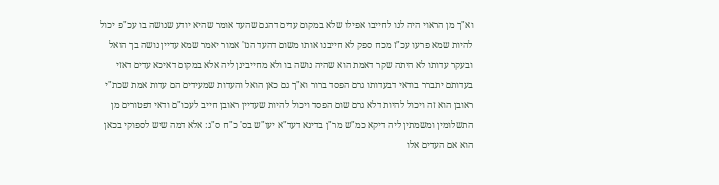וא"ך מן הראוי היה לנו לחייבו אפילו שלא במקום עדים דהגם שהעד אומר שהיא יודע שנושה בו עכ"פ יכול להיות שמא פרעו עכ"ז מכח ספק לא חייבנו אותו משום דהעד הנז' אמור יאמר שמא עדיין נושה בך הואל ובעקר עדותו לא היתה שקר דאמת הוא שהיה נושה בו ולא מחייבינן ליה אלא במקום דאיכא עדים דאזי בעדותם יתברר בודאי דבעדותו גרם הפסד ברור וא"ך גם כאן הואל והעדות שמעידים הם עדות אמת שכת"י ראובן הוא זה ויכול להיות דלא גרם שום הפסד ויכול להיות שעדיין ראובן חייב לעכו"ם ודאי דפטורים מן התשלומין ומשמתין ליה דיקא כמ"ש מר"ן בדינא דעד"א יעו"ש בס' כ"ח ס"ג: אלא דמה שיש לספוקי בכאן הוא אם העדים אלו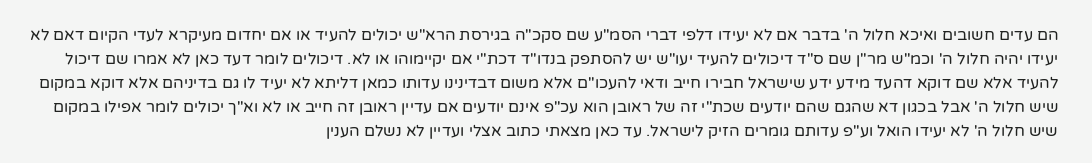הם עדים חשובים ואיכא חלול ה' בדבר אם לא יעידו דלפי דברי הסמ"ע שם סקכ"ה בגירסת הרא"ש יכולים להעיד או אם יחדום מעיקרא לעדי הקיום דאם לא יעידו יהיה חלול ה' וכמ"ש מר"ן שם ס"ד דיכולים להעיד יעו"ש יש להסתפק בנדו"ד דכת"י אם יקיימוהו או לא. דיכולים לומר דעד כאן לא אמרו שם דיכול להעיד אלא שם דוקא דהעד מידע ידע שישראל חבירו חייב ודאי להעכו"ם אלא משום דבדינינו עדותו כמאן דליתא לא יעיד לו גם בדיניהם אלא דוקא במקום שיש חלול ה' אבל בכגון דא שהגם שהם יודעים שכת"י זה של ראובן הוא עכ"פ אינם יודעים אם עדיין ראובן זה חייב או לא וא"ך יכולים לומר אפילו במקום שיש חלול ה' לא יעידו הואל וע"פ עדותם גומרים הזיק לישראל. עד כאן מצאתי כתוב אצלי ועדיין לא נשלם הענין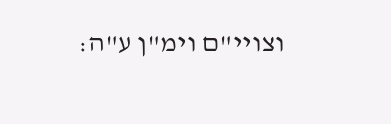וצויי"ם וימ"ן ע"ה: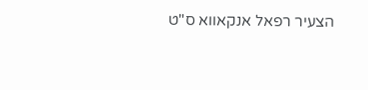הצעיר רפאל אנקאווא ס"ט